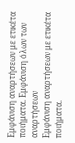Εμφάνιση αναρτήσεων με ετικέτα ποιήματα. Εμφάνιση όλων των αναρτήσεων
Εμφάνιση αναρτήσεων με ετικέτα ποιήματα.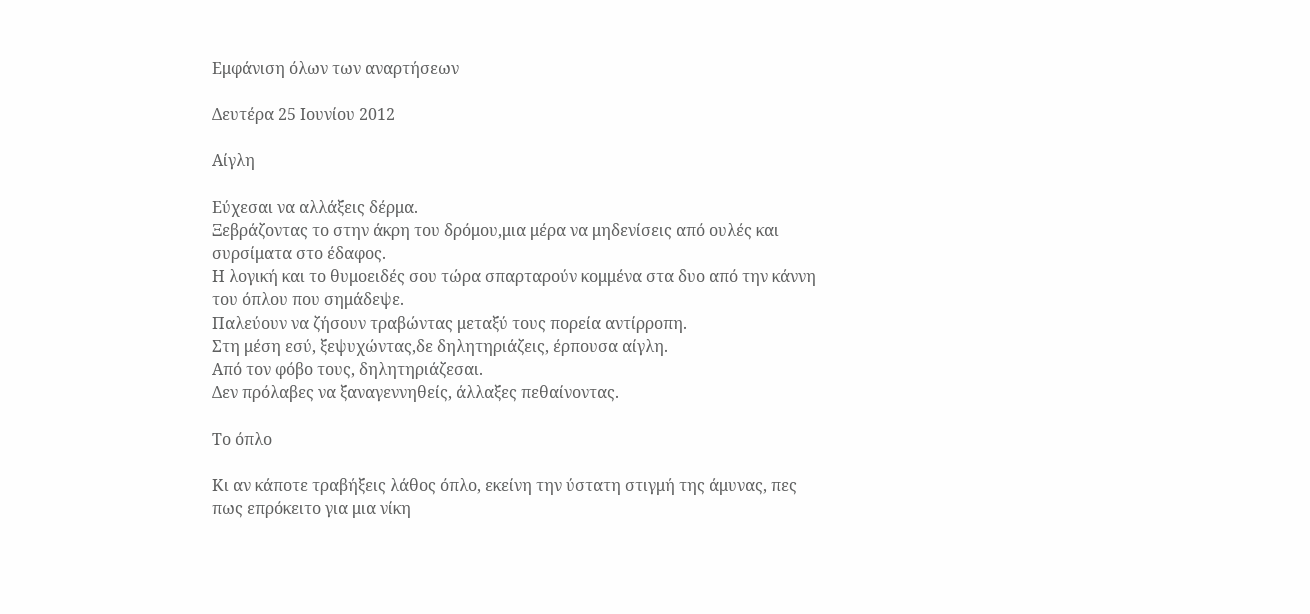Εμφάνιση όλων των αναρτήσεων

Δευτέρα 25 Ιουνίου 2012

Αίγλη

Εύχεσαι να αλλάξεις δέρμα.
Ξεβράζοντας το στην άκρη του δρόμου,μια μέρα να μηδενίσεις από ουλές και συρσίματα στο έδαφος.
Η λογική και το θυμοειδές σου τώρα σπαρταρούν κομμένα στα δυο από την κάννη του όπλου που σημάδεψε.
Παλεύουν να ζήσουν τραβώντας μεταξύ τους πορεία αντίρροπη.
Στη μέση εσύ, ξεψυχώντας,δε δηλητηριάζεις, έρπουσα αίγλη.
Από τον φόβο τους, δηλητηριάζεσαι.
Δεν πρόλαβες να ξαναγεννηθείς, άλλαξες πεθαίνοντας.

Tο όπλο

Κι αν κάποτε τραβήξεις λάθος όπλο, εκείνη την ύστατη στιγμή της άμυνας, πες πως επρόκειτο για μια νίκη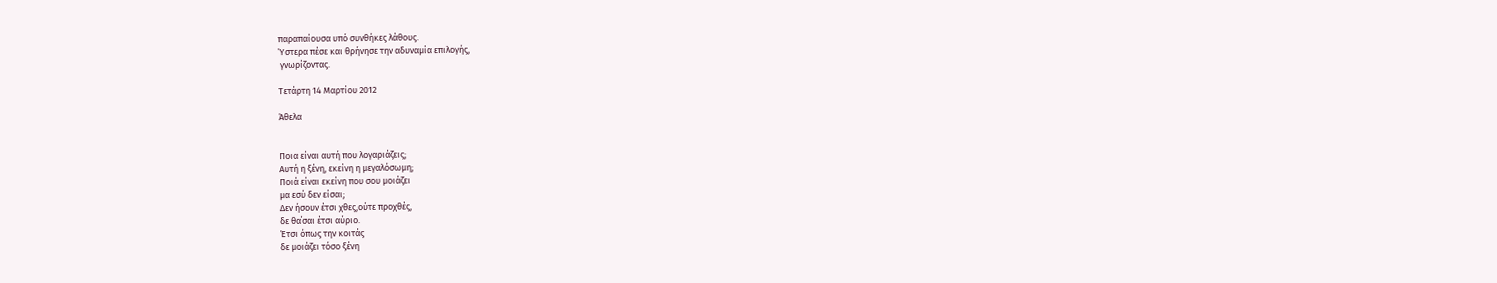παραπαίουσα υπό συνθήκες λάθους.
Ύστερα πέσε και θρήνησε την αδυναμία επιλογής,
 γνωρίζοντας.

Τετάρτη 14 Μαρτίου 2012

Άθελα


Ποια είναι αυτή που λογαριάζεις;
Αυτή η ξένη, εκείνη η μεγαλόσωμη;
Ποιά είναι εκείνη που σου μοιάζει
μα εσύ δεν είσαι;
Δεν ήσουν έτσι χθες,ούτε προχθές,
δε θα΄σαι έτσι αύριο.
Έτσι όπως την κοιτάς
δε μοιάζει τόσο ξένη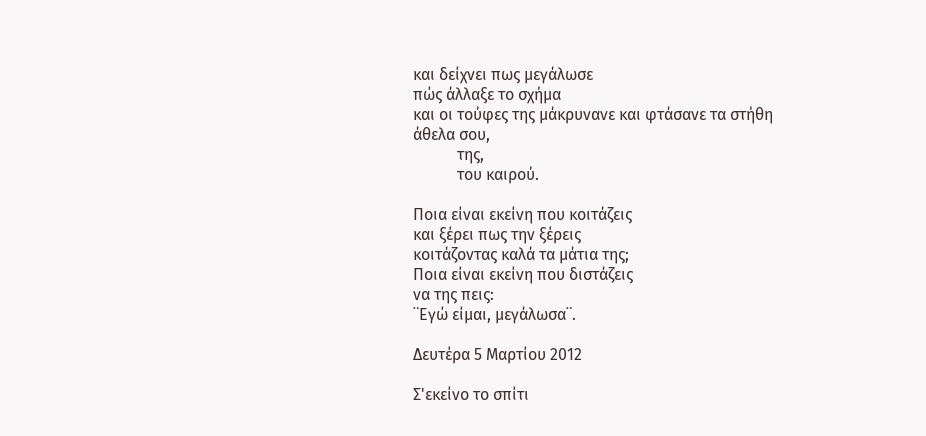και δείχνει πως μεγάλωσε
πώς άλλαξε το σχήμα
και οι τούφες της μάκρυνανε και φτάσανε τα στήθη
άθελα σου,
           της,
           του καιρού.

Ποια είναι εκείνη που κοιτάζεις
και ξέρει πως την ξέρεις
κοιτάζοντας καλά τα μάτια της;
Ποια είναι εκείνη που διστάζεις
να της πεις:
¨Εγώ είμαι, μεγάλωσα¨.

Δευτέρα 5 Μαρτίου 2012

Σ'εκείνο το σπίτι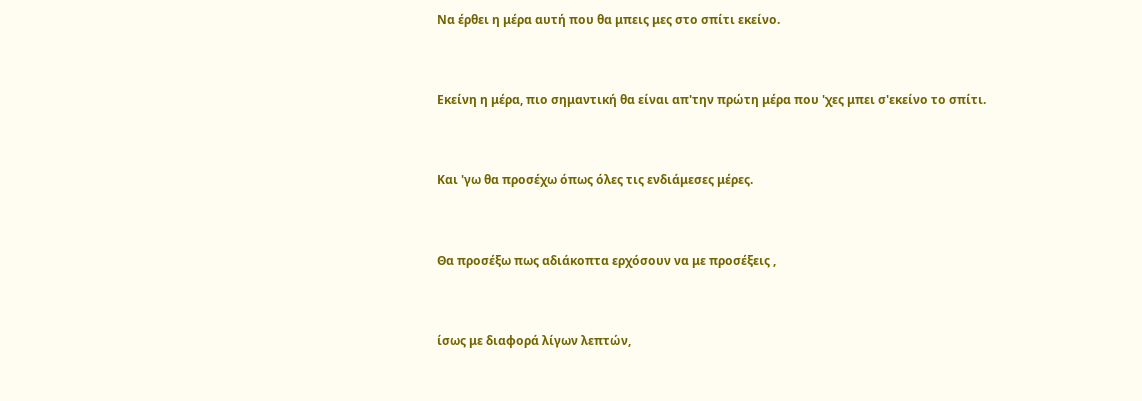Να έρθει η μέρα αυτή που θα μπεις μες στο σπίτι εκείνο.


Εκείνη η μέρα, πιο σημαντική θα είναι απ'την πρώτη μέρα που 'χες μπει σ'εκείνο το σπίτι.


Και 'γω θα προσέχω όπως όλες τις ενδιάμεσες μέρες.


Θα προσέξω πως αδιάκοπτα ερχόσουν να με προσέξεις ,


ίσως με διαφορά λίγων λεπτών,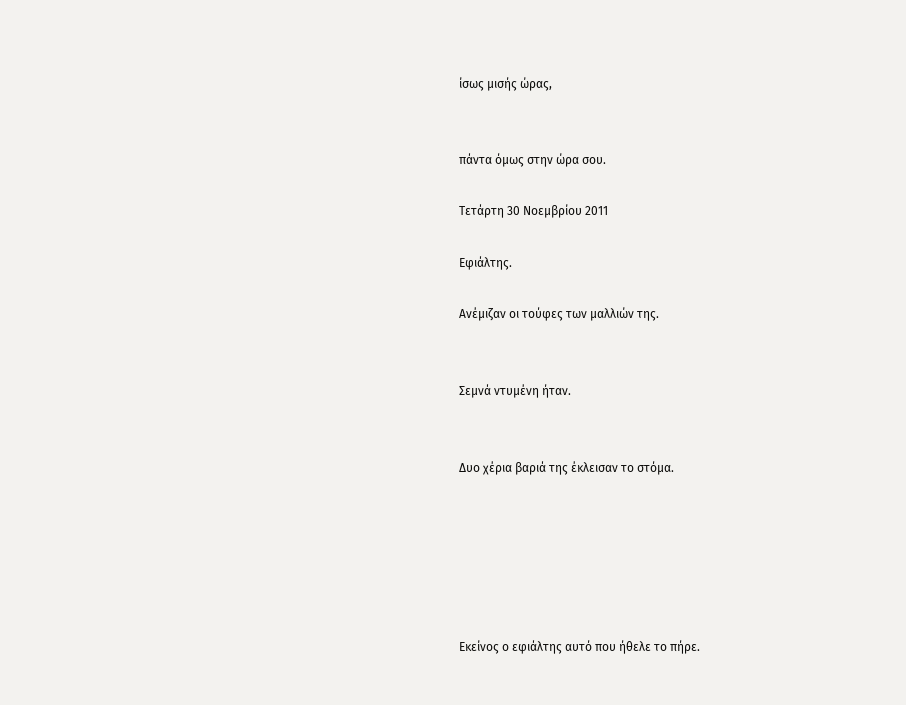ίσως μισής ώρας,


πάντα όμως στην ώρα σου.

Τετάρτη 30 Νοεμβρίου 2011

Εφιάλτης.

Ανέμιζαν οι τούφες των μαλλιών της.


Σεμνά ντυμένη ήταν.


Δυο χέρια βαριά της έκλεισαν το στόμα.






Εκείνος ο εφιάλτης αυτό που ήθελε το πήρε.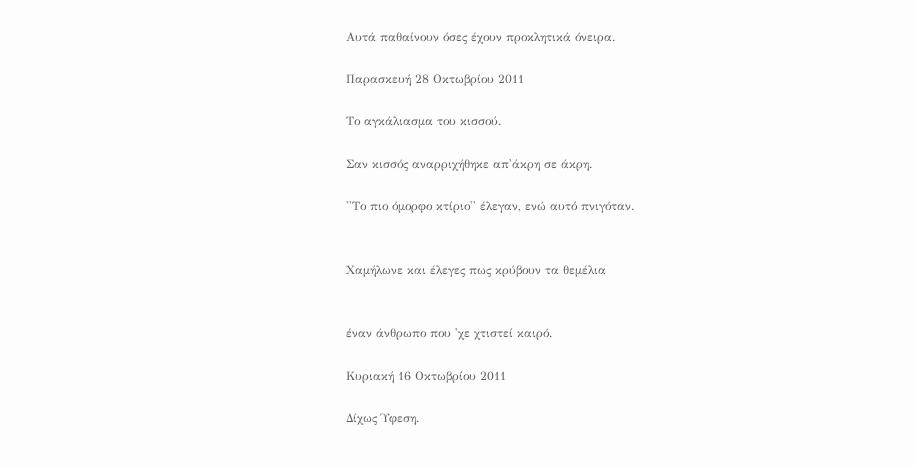Αυτά παθαίνουν όσες έχουν προκλητικά όνειρα.

Παρασκευή 28 Οκτωβρίου 2011

Το αγκάλιασμα του κισσού.

Σαν κισσός αναρριχήθηκε απ'άκρη σε άκρη.

''Το πιο όμορφο κτίριο'' έλεγαν, ενώ αυτό πνιγόταν.


Χαμήλωνε και έλεγες πως κρύβουν τα θεμέλια


έναν άνθρωπο που 'χε χτιστεί καιρό.

Κυριακή 16 Οκτωβρίου 2011

Δίχως Ύφεση.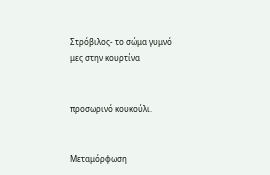Στρόβιλος- το σώμα γυμνό μες στην κουρτίνα


προσωρινό κουκούλι.


Μεταμόρφωση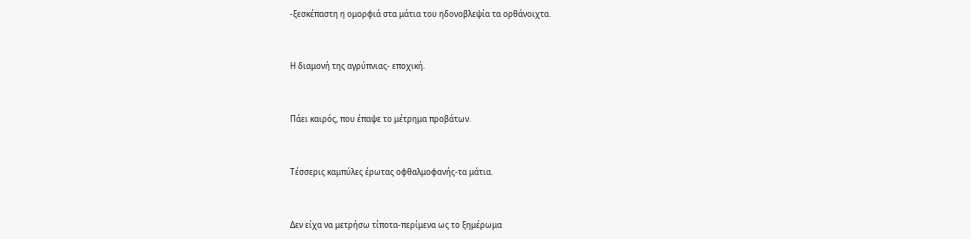-ξεσκέπαστη η ομορφιά στα μάτια του ηδονοβλεψία τα ορθάνοιχτα.


Η διαμονή της αγρύπνιας- εποχική.


Πάει καιρός, που έπαψε το μέτρημα προβάτων.


Τέσσερις καμπύλες έρωτας οφθαλμοφανής-τα μάτια.


Δεν είχα να μετρήσω τίποτα-περίμενα ως το ξημέρωμα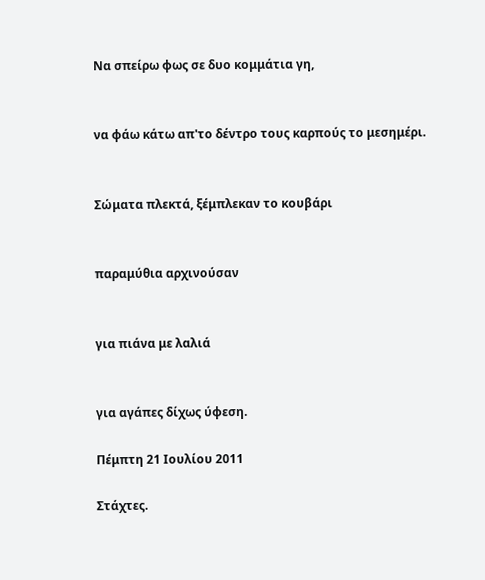Να σπείρω φως σε δυο κομμάτια γη,


να φάω κάτω απ'το δέντρο τους καρπούς το μεσημέρι.


Σώματα πλεκτά, ξέμπλεκαν το κουβάρι


παραμύθια αρχινούσαν


για πιάνα με λαλιά


για αγάπες δίχως ύφεση.

Πέμπτη 21 Ιουλίου 2011

Στάχτες.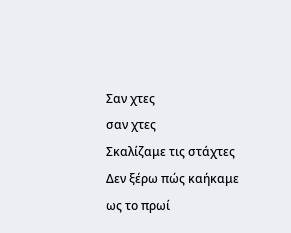Σαν χτες
σαν χτες
Σκαλίζαμε τις στάχτες
Δεν ξέρω πώς καήκαμε
ως το πρωί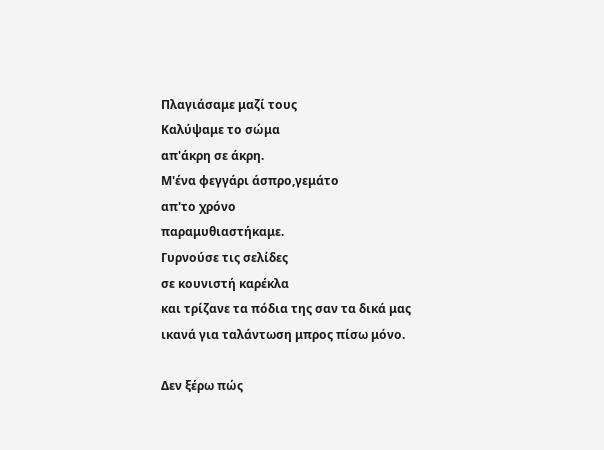Πλαγιάσαμε μαζί τους
Καλύψαμε το σώμα
απ'άκρη σε άκρη.
Μ'ένα φεγγάρι άσπρο,γεμάτο
απ'το χρόνο
παραμυθιαστήκαμε.
Γυρνούσε τις σελίδες
σε κουνιστή καρέκλα
και τρίζανε τα πόδια της σαν τα δικά μας
ικανά για ταλάντωση μπρος πίσω μόνο.

Δεν ξέρω πώς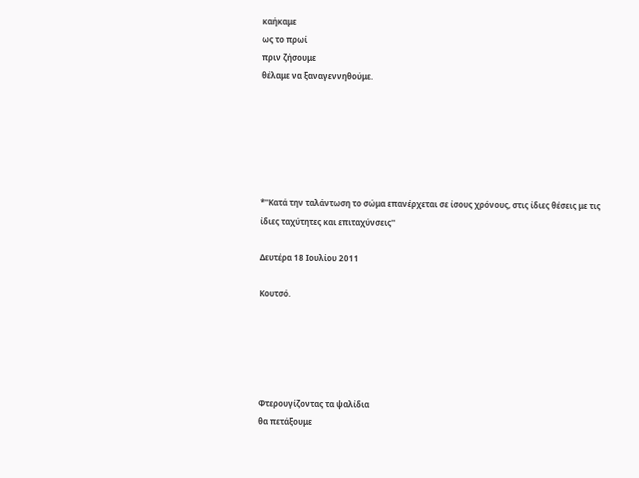καήκαμε
ως το πρωί
πριν ζήσουμε
θέλαμε να ξαναγεννηθούμε.






*''Κατά την ταλάντωση το σώμα επανέρχεται σε ίσους χρόνους, στις ίδιες θέσεις με τις ίδιες ταχύτητες και επιταχύνσεις''

Δευτέρα 18 Ιουλίου 2011

Κουτσό.





Φτερουγίζοντας τα ψαλίδια
θα πετάξουμε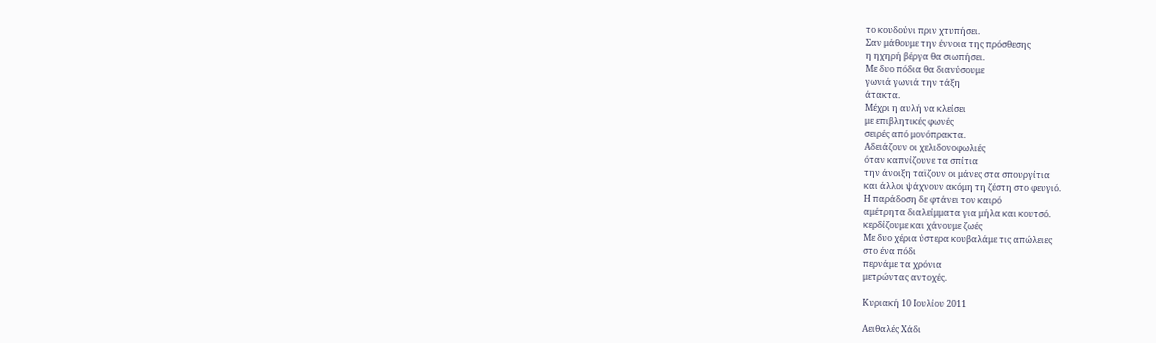το κουδούνι πριν χτυπήσει.
Σαν μάθουμε την έννοια της πρόσθεσης
η ηχηρή βέργα θα σιωπήσει.
Με δυο πόδια θα διανύσουμε
γωνιά γωνιά την τάξη
άτακτα.
Μέχρι η αυλή να κλείσει
με επιβλητικές φωνές
σειρές από μονόπρακτα.
Αδειάζουν οι χελιδονοφωλιές
όταν καπνίζουνε τα σπίτια
την άνοιξη ταϊζουν οι μάνες στα σπουργίτια
και άλλοι ψάχνουν ακόμη τη ζέστη στο φευγιό.
Η παράδοση δε φτάνει τον καιρό
αμέτρητα διαλείμματα για μήλα και κουτσό.
κερδίζουμε και χάνουμε ζωές
Με δυο χέρια ύστερα κουβαλάμε τις απώλειες
στο ένα πόδι
περνάμε τα χρόνια
μετρώντας αντοχές.

Κυριακή 10 Ιουλίου 2011

Αειθαλές Χάδι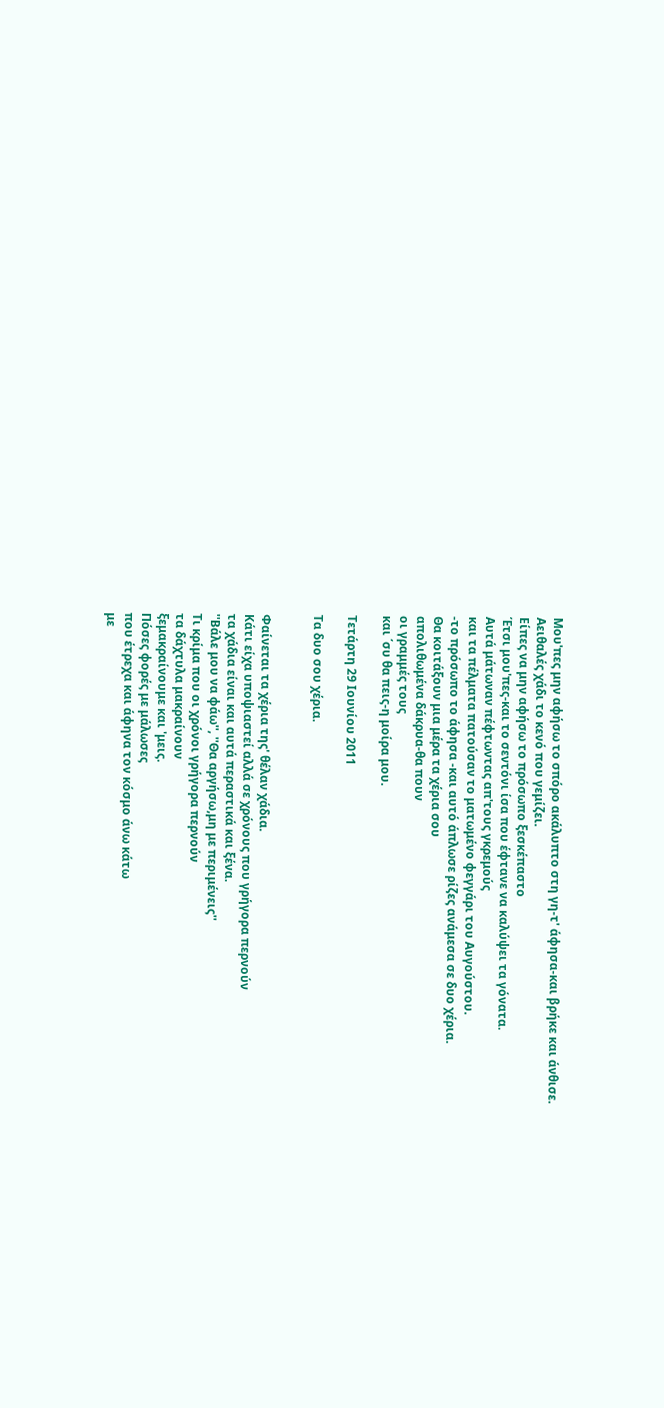Μου'πες μην αφήσω το σπόρο ακάλυπτο στη γη-τ' άφησα-και βρήκε και άνθισε.
Αειθαλές χάδι το κενό που γεμίζει.
Είπες να μην αφήσω το πρόσωπο ξεσκέπαστο
Έτσι μου'πες-και το σεντόνι ίσα που έφτανε να καλύψει τα γόνατα.
Αυτά μάτωναν πέφτωντας απ'τους γκρεμούς
και τα πέλματα πατούσαν το ματωμένο φεγγάρι του Αυγούστου.
-το πρόσωπο το άφησα -και αυτό άπλωσε ρίζες ανάμεσα σε δυο χέρια.
Θα κοιτάξουν μια μέρα τα χέρια σου
απολιθωμένα δάκρυα-θα πουν
οι γραμμές τους
και ΄συ θα πεις-η μοίρα μου.

Τετάρτη 29 Ιουνίου 2011

Τα δυο σου χέρια.


Φαίνεται τα χέρια της' θέλαν χάδια.
Κάτι είχα υποψιαστεί αλλά σε χρόνους που γρήγορα περνούν
τα χάδια είναι και αυτά περαστικά και ξένα.
''Βάλε μου να φάω'', ''Θα αργήσω,μη με περιμένεις''
Τι κρίμα που οι χρόνοι γρήγορα περνούν
τα δάχτυλα μακραίνουν
ξεμακραίνουμε και 'μεις.
Πόσες φορές με μάλωσες
που έτρεχα και άφηνα τον κόσμο άνω κάτω
με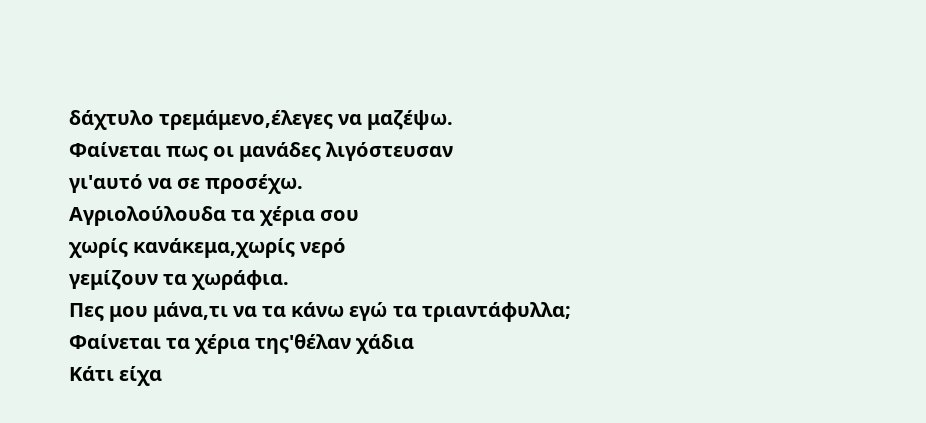δάχτυλο τρεμάμενο,έλεγες να μαζέψω.
Φαίνεται πως οι μανάδες λιγόστευσαν
γι'αυτό να σε προσέχω.
Αγριολούλουδα τα χέρια σου
χωρίς κανάκεμα,χωρίς νερό
γεμίζουν τα χωράφια.
Πες μου μάνα,τι να τα κάνω εγώ τα τριαντάφυλλα;
Φαίνεται τα χέρια της'θέλαν χάδια
Κάτι είχα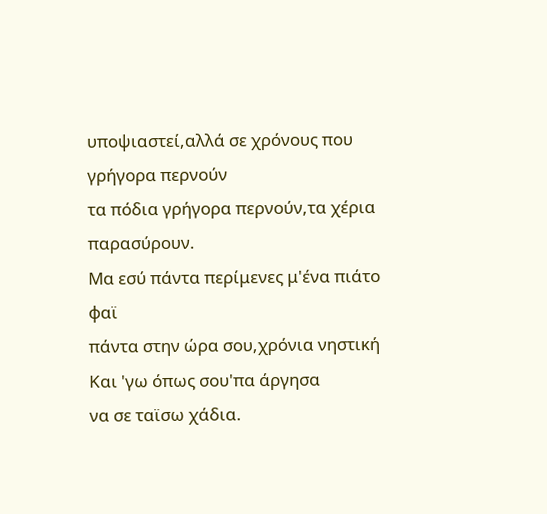υποψιαστεί,αλλά σε χρόνους που γρήγορα περνούν
τα πόδια γρήγορα περνούν,τα χέρια παρασύρουν.
Μα εσύ πάντα περίμενες μ'ένα πιάτο φαϊ
πάντα στην ώρα σου,χρόνια νηστική
Και 'γω όπως σου'πα άργησα
να σε ταϊσω χάδια.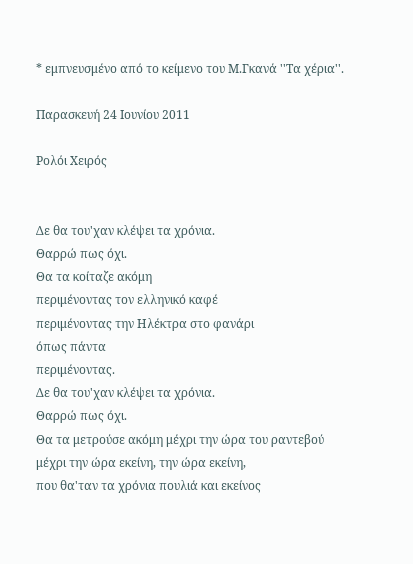* εμπνευσμένο από το κείμενο του Μ.Γκανά ''Τα χέρια''.

Παρασκευή 24 Ιουνίου 2011

Ρολόι Χειρός


Δε θα του'χαν κλέψει τα χρόνια.
Θαρρώ πως όχι.
Θα τα κοίταζε ακόμη
περιμένοντας τον ελληνικό καφέ
περιμένοντας την Ηλέκτρα στο φανάρι
όπως πάντα
περιμένοντας.
Δε θα του'χαν κλέψει τα χρόνια.
Θαρρώ πως όχι.
Θα τα μετρούσε ακόμη μέχρι την ώρα του ραντεβού
μέχρι την ώρα εκείνη, την ώρα εκείνη,
που θα'ταν τα χρόνια πουλιά και εκείνος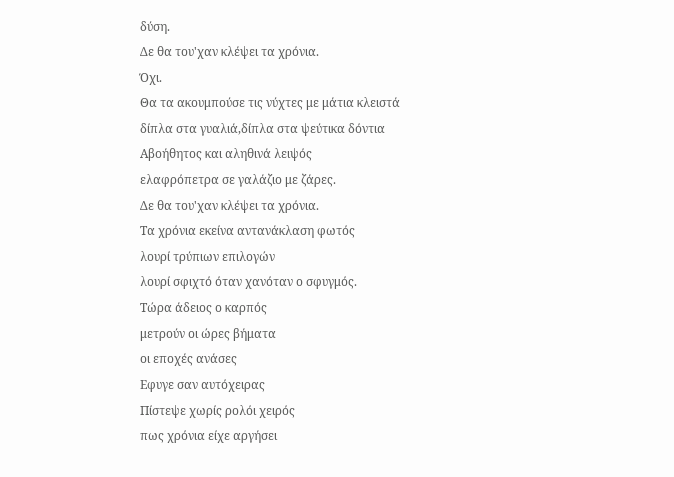δύση.
Δε θα του'χαν κλέψει τα χρόνια.
Όχι.
Θα τα ακουμπούσε τις νύχτες με μάτια κλειστά
δίπλα στα γυαλιά,δίπλα στα ψεύτικα δόντια
Αβοήθητος και αληθινά λειψός
ελαφρόπετρα σε γαλάζιο με ζάρες.
Δε θα του'χαν κλέψει τα χρόνια.
Τα χρόνια εκείνα αντανάκλαση φωτός
λουρί τρύπιων επιλογών
λουρί σφιχτό όταν χανόταν ο σφυγμός.
Τώρα άδειος ο καρπός
μετρούν οι ώρες βήματα
οι εποχές ανάσες
Εφυγε σαν αυτόχειρας
Πίστεψε χωρίς ρολόι χειρός
πως χρόνια είχε αργήσει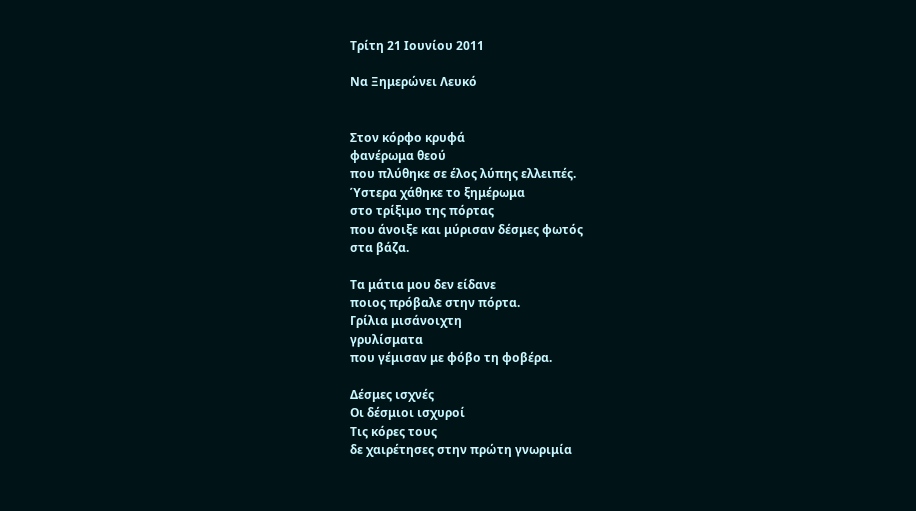Τρίτη 21 Ιουνίου 2011

Να Ξημερώνει Λευκό


Στον κόρφο κρυφά
φανέρωμα θεού
που πλύθηκε σε έλος λύπης ελλειπές.
Ύστερα χάθηκε το ξημέρωμα
στο τρίξιμο της πόρτας
που άνοιξε και μύρισαν δέσμες φωτός
στα βάζα.

Τα μάτια μου δεν είδανε
ποιος πρόβαλε στην πόρτα.
Γρίλια μισάνοιχτη
γρυλίσματα
που γέμισαν με φόβο τη φοβέρα.

Δέσμες ισχνές
Οι δέσμιοι ισχυροί
Τις κόρες τους
δε χαιρέτησες στην πρώτη γνωριμία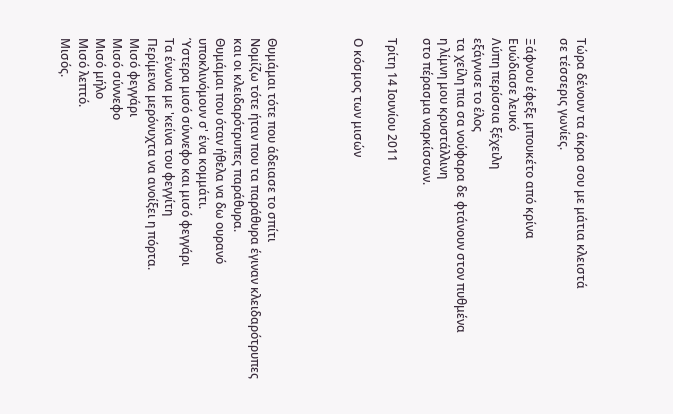Τώρα δένουν τα άκρα σου με μάτια κλειστά
σε τέσσερις γωνίες.

Ξάφνου έφεξε μπουκέτο από κρίνα
Ευώδιασε λευκό
Λύπη περίσσια ξέχειλη
εξάγνισε το έλος
τα χείλη πια σα νούφαρα δε φτάνουν στον πυθμένα
η λίμνη μου κρυστάλλινη
στο πέρασμα ναρκίσσων.

Τρίτη 14 Ιουνίου 2011

Ο κόσμος των μισών




Θυμάμαι τότε που άδειασε το σπίτι
Νομίζω τότε ήταν που τα παράθυρα έγιναν κλειδαρότρυπες
και οι κλειδαρότρυπες παράθυρα.
Θυμάμαι που όταν ήθελα να δω ουρανό
υποκλινόμουν σ' ένα κομμάτι.
Ύστερα μισό σύννεφο και μισό φεγγάρι
Τα ένωνα με 'κείνα του φεγγίτη
Περίμενα μερόνυχτα να ανοίξει η πόρτα.
Μισό φεγγάρι
Μισό σύννεφο
Μισό μήλο
Μισό λεπτό.
Μισός.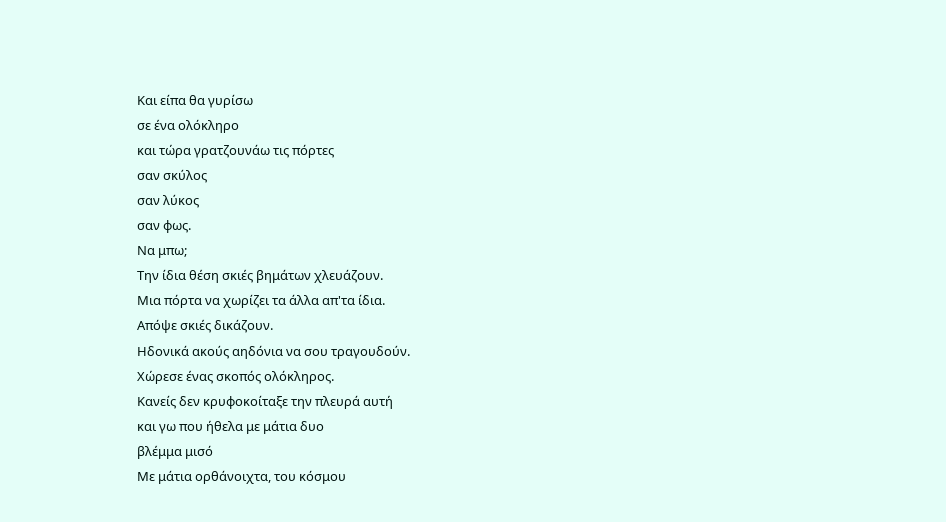Και είπα θα γυρίσω
σε ένα ολόκληρο
και τώρα γρατζουνάω τις πόρτες
σαν σκύλος
σαν λύκος
σαν φως.
Να μπω;
Την ίδια θέση σκιές βημάτων χλευάζουν.
Μια πόρτα να χωρίζει τα άλλα απ'τα ίδια.
Απόψε σκιές δικάζουν.
Ηδονικά ακούς αηδόνια να σου τραγουδούν.
Χώρεσε ένας σκοπός ολόκληρος.
Κανείς δεν κρυφοκοίταξε την πλευρά αυτή
και γω που ήθελα με μάτια δυο
βλέμμα μισό
Με μάτια ορθάνοιχτα, του κόσμου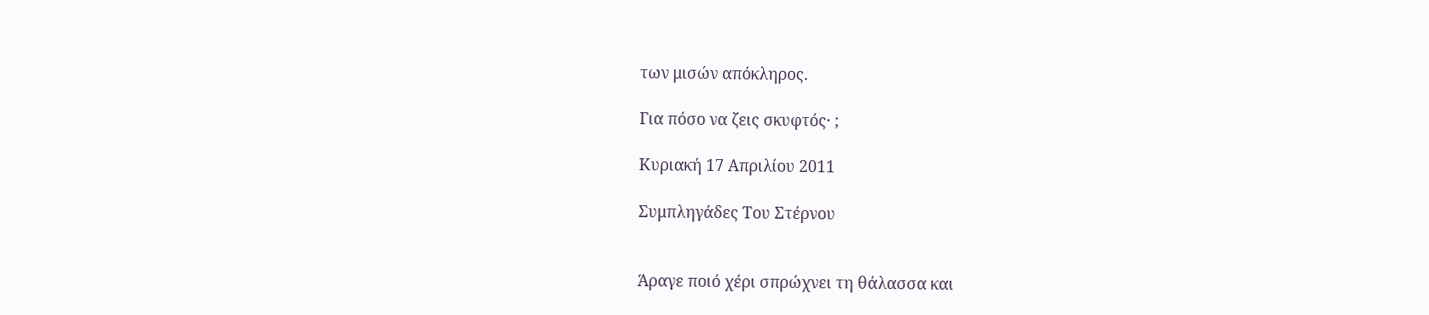των μισών απόκληρος.

Για πόσο να ζεις σκυφτός· ;

Κυριακή 17 Απριλίου 2011

Συμπληγάδες Του Στέρνου


Άραγε ποιό χέρι σπρώχνει τη θάλασσα και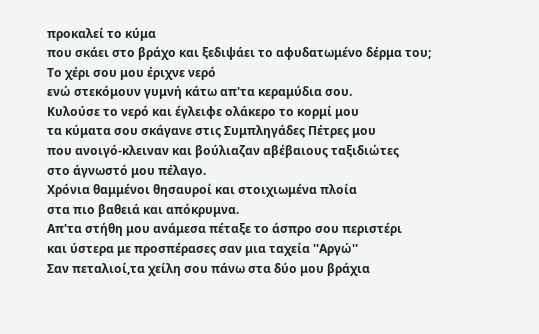προκαλεί το κύμα
που σκάει στο βράχο και ξεδιψάει το αφυδατωμένο δέρμα του;
Το χέρι σου μου έριχνε νερό
ενώ στεκόμουν γυμνή κάτω απ'τα κεραμύδια σου.
Κυλούσε το νερό και έγλειφε ολάκερο το κορμί μου
τα κύματα σου σκάγανε στις Συμπληγάδες Πέτρες μου
που ανοιγό-κλειναν και βούλιαζαν αβέβαιους ταξιδιώτες
στο άγνωστό μου πέλαγο.
Χρόνια θαμμένοι θησαυροί και στοιχιωμένα πλοία
στα πιο βαθειά και απόκρυμνα.
Απ'τα στήθη μου ανάμεσα πέταξε το άσπρο σου περιστέρι
και ύστερα με προσπέρασες σαν μια ταχεία ''Αργώ''
Σαν πεταλιοί,τα χείλη σου πάνω στα δύο μου βράχια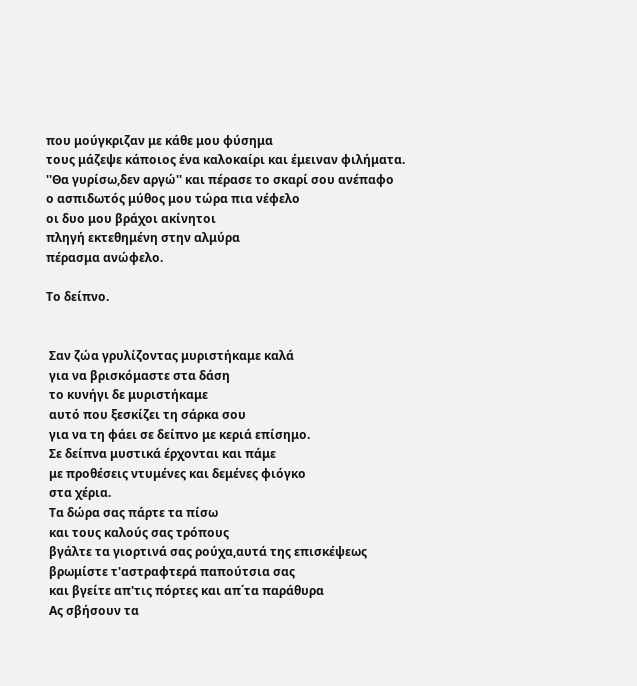που μούγκριζαν με κάθε μου φύσημα
τους μάζεψε κάποιος ένα καλοκαίρι και έμειναν φιλήματα.
''Θα γυρίσω,δεν αργώ'' και πέρασε το σκαρί σου ανέπαφο
ο ασπιδωτός μύθος μου τώρα πια νέφελο
οι δυο μου βράχοι ακίνητοι
πληγή εκτεθημένη στην αλμύρα
πέρασμα ανώφελο.

Το δείπνο.


 Σαν ζώα γρυλίζοντας μυριστήκαμε καλά
 για να βρισκόμαστε στα δάση
 το κυνήγι δε μυριστήκαμε
 αυτό που ξεσκίζει τη σάρκα σου
 για να τη φάει σε δείπνο με κεριά επίσημο.
 Σε δείπνα μυστικά έρχονται και πάμε
 με προθέσεις ντυμένες και δεμένες φιόγκο
 στα χέρια.
 Τα δώρα σας πάρτε τα πίσω
 και τους καλούς σας τρόπους
 βγάλτε τα γιορτινά σας ρούχα,αυτά της επισκέψεως
 βρωμίστε τ'αστραφτερά παπούτσια σας
 και βγείτε απ'τις πόρτες και απ΄τα παράθυρα
 Ας σβήσουν τα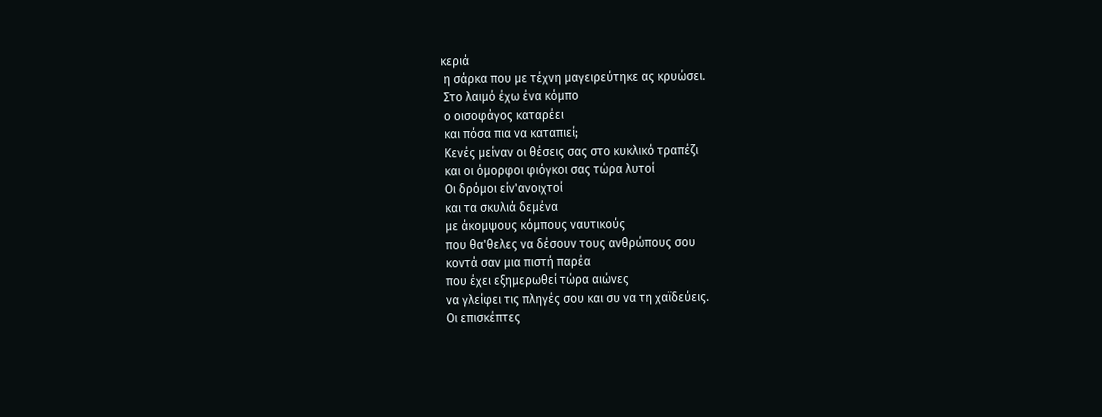κεριά
 η σάρκα που με τέχνη μαγειρεύτηκε ας κρυώσει.
 Στο λαιμό έχω ένα κόμπο
 ο οισοφάγος καταρέει
 και πόσα πια να καταπιεί;
 Κενές μείναν οι θέσεις σας στο κυκλικό τραπέζι
 και οι όμορφοι φιόγκοι σας τώρα λυτοί
 Οι δρόμοι είν'ανοιχτοί
 και τα σκυλιά δεμένα
 με άκομψους κόμπους ναυτικούς
 που θα'θελες να δέσουν τους ανθρώπους σου
 κοντά σαν μια πιστή παρέα
 που έχει εξημερωθεί τώρα αιώνες
 να γλείφει τις πληγές σου και συ να τη χαϊδεύεις.
 Οι επισκέπτες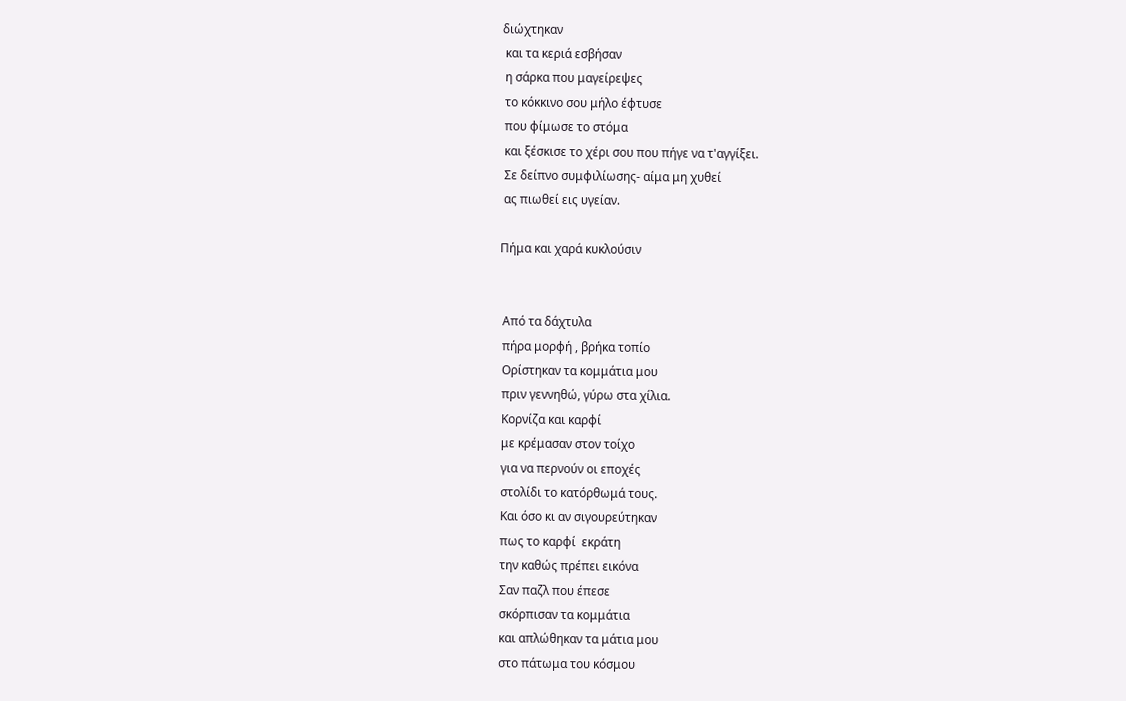διώχτηκαν
 και τα κεριά εσβήσαν
 η σάρκα που μαγείρεψες
 το κόκκινο σου μήλο έφτυσε
 που φίμωσε το στόμα
 και ξέσκισε το χέρι σου που πήγε να τ'αγγίξει.
 Σε δείπνο συμφιλίωσης- αίμα μη χυθεί
 ας πιωθεί εις υγείαν.

Πήμα και χαρά κυκλούσιν


 Από τα δάχτυλα
 πήρα μορφή , βρήκα τοπίο
 Ορίστηκαν τα κομμάτια μου
 πριν γεννηθώ, γύρω στα χίλια.
 Κορνίζα και καρφί
 με κρέμασαν στον τοίχο
 για να περνούν οι εποχές
 στολίδι το κατόρθωμά τους.
 Και όσο κι αν σιγουρεύτηκαν
 πως το καρφί  εκράτη
 την καθώς πρέπει εικόνα
 Σαν παζλ που έπεσε
 σκόρπισαν τα κομμάτια
 και απλώθηκαν τα μάτια μου
 στο πάτωμα του κόσμου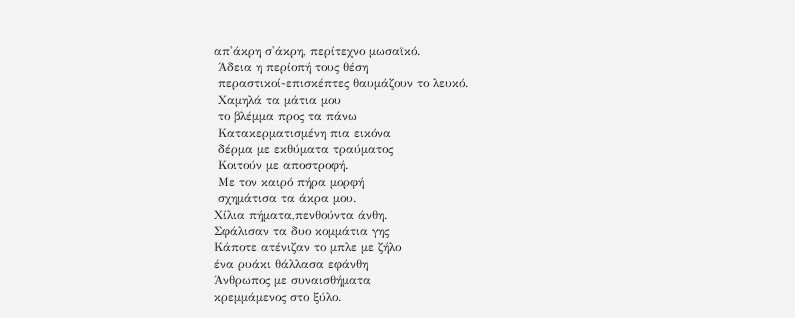απ'άκρη σ'άκρη, περίτεχνο μωσαϊκό.
 Άδεια η περίοπή τους θέση
 περαστικοί-επισκέπτες θαυμάζουν το λευκό.
 Χαμηλά τα μάτια μου
 το βλέμμα προς τα πάνω
 Κατακερματισμένη πια εικόνα
 δέρμα με εκθύματα τραύματος
 Κοιτούν με αποστροφή.
 Με τον καιρό πήρα μορφή
 σχημάτισα τα άκρα μου.
Χίλια πήματα,πενθούντα άνθη.
Σφάλισαν τα δυο κομμάτια γης
Κάποτε ατένιζαν το μπλε με ζήλο
ένα ρυάκι θάλλασα εφάνθη
Άνθρωπος με συναισθήματα
κρεμμάμενος στο ξύλο.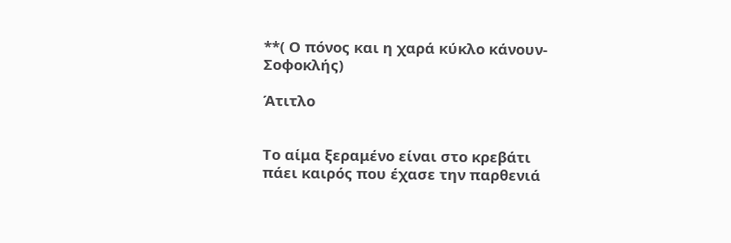**( Ο πόνος και η χαρά κύκλο κάνουν-Σοφοκλής)

Άτιτλο


Το αίμα ξεραμένο είναι στο κρεβάτι
πάει καιρός που έχασε την παρθενιά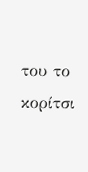του το κορίτσι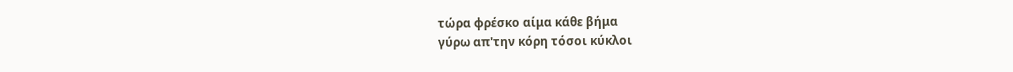τώρα φρέσκο αίμα κάθε βήμα
γύρω απ'την κόρη τόσοι κύκλοι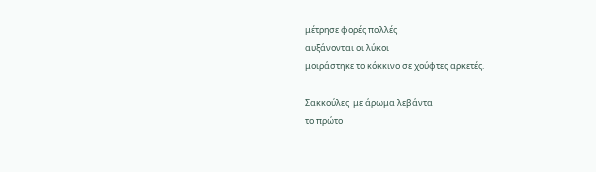μέτρησε φορές πολλές
αυξάνονται οι λύκοι
μοιράστηκε το κόκκινο σε χούφτες αρκετές.

Σακκούλες  με άρωμα λεβάντα
το πρώτο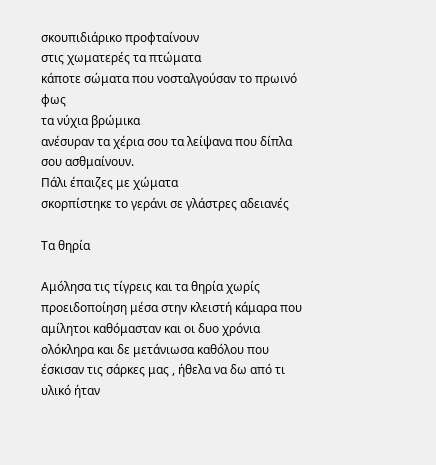σκουπιδιάρικο προφταίνουν
στις χωματερές τα πτώματα
κάποτε σώματα που νοσταλγούσαν το πρωινό φως
τα νύχια βρώμικα
ανέσυραν τα χέρια σου τα λείψανα που δίπλα σου ασθμαίνουν.
Πάλι έπαιζες με χώματα
σκορπίστηκε το γεράνι σε γλάστρες αδειανές

Τα θηρία

Αμόλησα τις τίγρεις και τα θηρία χωρίς προειδοποίηση μέσα στην κλειστή κάμαρα που αμίλητοι καθόμασταν και οι δυο χρόνια ολόκληρα και δε μετάνιωσα καθόλου που έσκισαν τις σάρκες μας , ήθελα να δω από τι υλικό ήταν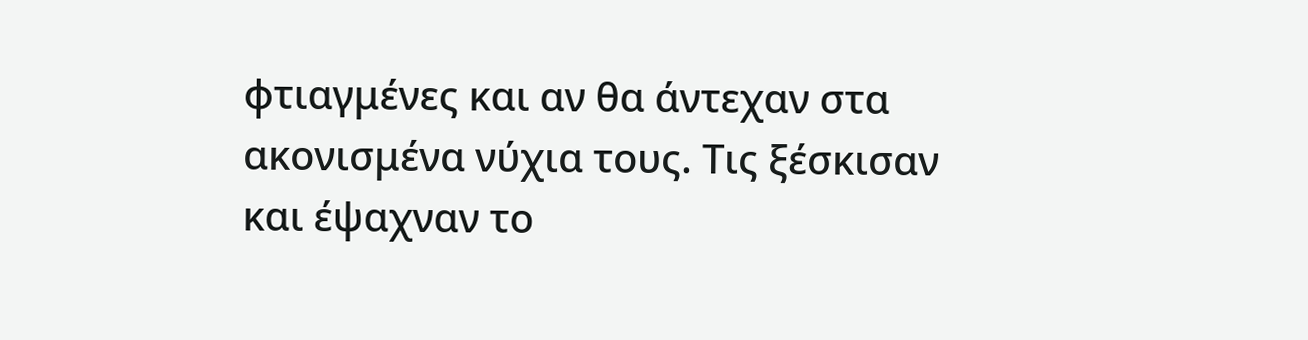φτιαγμένες και αν θα άντεχαν στα ακονισμένα νύχια τους. Τις ξέσκισαν και έψαχναν το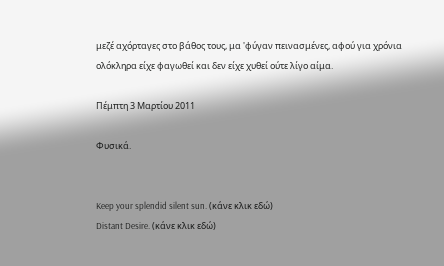μεζέ αχόρταγες στο βάθος τους, μα 'φύγαν πεινασμένες, αφού για χρόνια ολόκληρα είχε φαγωθεί και δεν είχε χυθεί ούτε λίγο αίμα.

Πέμπτη 3 Μαρτίου 2011

Φυσικά.


Keep your splendid silent sun. (κάνε κλικ εδώ)
Distant Desire. (κάνε κλικ εδώ)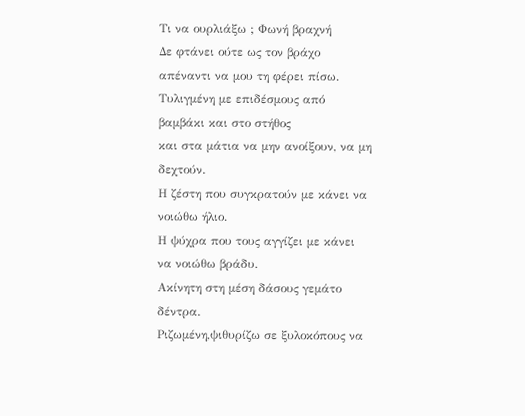Τι να ουρλιάξω ; Φωνή βραχνή
Δε φτάνει ούτε ως τον βράχο απέναντι να μου τη φέρει πίσω.
Τυλιγμένη με επιδέσμους από βαμβάκι και στο στήθος
και στα μάτια να μην ανοίξουν, να μη δεχτούν.
Η ζέστη που συγκρατούν με κάνει να νοιώθω ήλιο.
Η ψύχρα που τους αγγίζει με κάνει να νοιώθω βράδυ.
Ακίνητη στη μέση δάσους γεμάτο δέντρα.
Ριζωμένη,ψιθυρίζω σε ξυλοκόπους να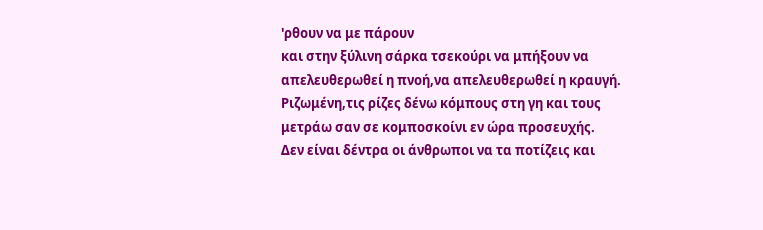'ρθουν να με πάρουν
και στην ξύλινη σάρκα τσεκούρι να μπήξουν να απελευθερωθεί η πνοή,να απελευθερωθεί η κραυγή.
Ριζωμένη,τις ρίζες δένω κόμπους στη γη και τους μετράω σαν σε κομποσκοίνι εν ώρα προσευχής.
Δεν είναι δέντρα οι άνθρωποι να τα ποτίζεις και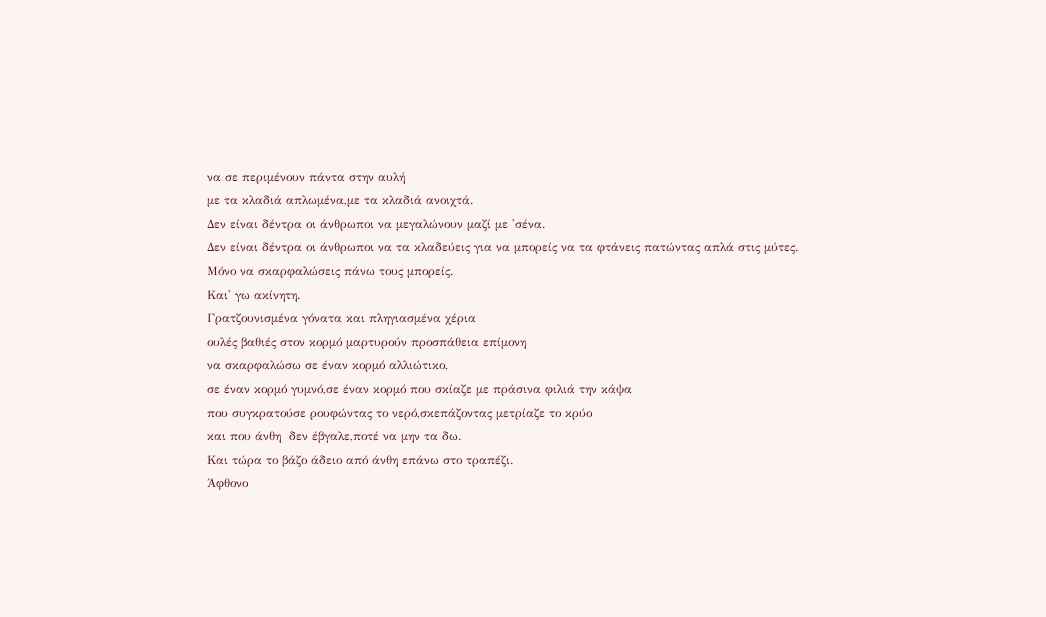να σε περιμένουν πάντα στην αυλή
με τα κλαδιά απλωμένα,με τα κλαδιά ανοιχτά.
Δεν είναι δέντρα οι άνθρωποι να μεγαλώνουν μαζί με 'σένα.
Δεν είναι δέντρα οι άνθρωποι να τα κλαδεύεις για να μπορείς να τα φτάνεις πατώντας απλά στις μύτες.
Μόνο να σκαρφαλώσεις πάνω τους μπορείς.
Και' γω ακίνητη.
Γρατζουνισμένα γόνατα και πληγιασμένα χέρια
ουλές βαθιές στον κορμό μαρτυρούν προσπάθεια επίμονη
να σκαρφαλώσω σε έναν κορμό αλλιώτικο,
σε έναν κορμό γυμνό,σε έναν κορμό που σκίαζε με πράσινα φιλιά την κάψα
που συγκρατούσε ρουφώντας το νερό,σκεπάζοντας μετρίαζε το κρύο
και που άνθη  δεν έβγαλε,ποτέ να μην τα δω.
Και τώρα το βάζο άδειο από άνθη επάνω στο τραπέζι.
Άφθονο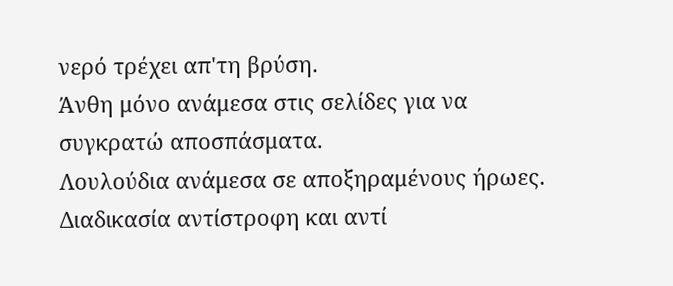νερό τρέχει απ'τη βρύση.
Άνθη μόνο ανάμεσα στις σελίδες για να συγκρατώ αποσπάσματα.
Λουλούδια ανάμεσα σε αποξηραμένους ήρωες.
Διαδικασία αντίστροφη και αντί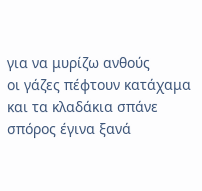για να μυρίζω ανθούς
οι γάζες πέφτουν κατάχαμα και τα κλαδάκια σπάνε
σπόρος έγινα ξανά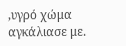,υγρό χώμα αγκάλιασε με.